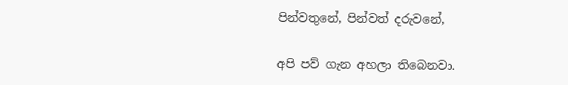පින්වතුනේ, පින්වත් දරුවනේ,

අපි පව් ගැන අහලා තිබෙනවා.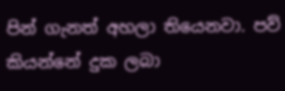පින් ගැනත් අහලා තියෙනවා. පව් කියන්නේ දුක ලබා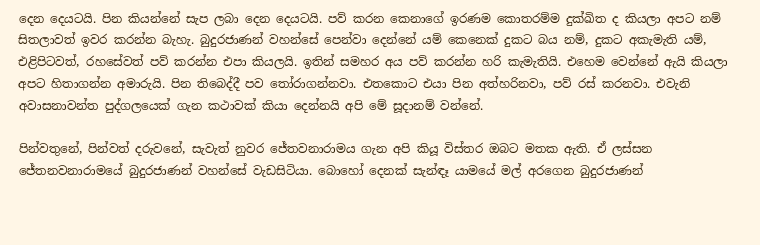දෙන දෙයටයි. පින කියන්නේ සැප ලබා දෙන දෙයටයි. පව් කරන කෙනාගේ ඉරණම කොතරම්ම දුක්ඛිත ද කියලා අපට නම් සිතලාවත් ඉවර කරන්න බැහැ. බුදුරජාණන් වහන්සේ පෙන්වා දෙන්නේ යම් කෙනෙක් දුකට බය නම්, දුකට අකැමැති යම්, එළිපිටවත්, රහසේවත් පව් කරන්න එපා කියලයි. ඉතින් සමහර අය පව් කරන්න හරි කැමැතියි. එහෙම වෙන්නේ ඇයි කියලා අපට හිතාගන්න අමාරුයි. පින තිබෙද්දී පව තෝරාගන්නවා. එතකොට එයා පින අත්හරිනවා, පව් රස් කරනවා. එවැනි අවාසනාවන්ත පුද්ගලයෙක් ගැන කථාවක් කියා දෙන්නයි අපි මේ සූදානම් වන්නේ.

පින්වතුනේ, පින්වත් දරුවනේ, සැවැත් නුවර ජේතවනාරාමය ගැන අපි කියූ විස්තර ඔබට මතක ඇති. ඒ ලස්සන ජේතනවනාරාමයේ බුදුරජාණන් වහන්සේ වැඩසිටියා. බොහෝ දෙනක් සැන්ඳෑ යාමයේ මල් අරගෙන බුදුරජාණන්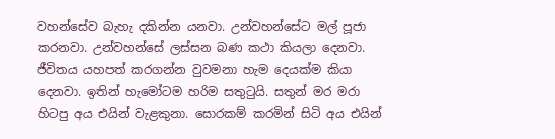වහන්සේව බැහැ දකින්න යනවා. උන්වහන්සේට මල් පූජා කරනවා. උන්වහන්සේ ලස්සන බණ කථා කියලා දෙනවා. ජීවිතය යහපත් කරගන්න වුවමනා හැම දෙයක්ම කියා දෙනවා. ඉතින් හැමෝටම හරිම සතුටුයි. සතුන් මර මරා හිටපු අය එයින් වැළකුනා. සොරකම් කරමින් සිටි අය එයින්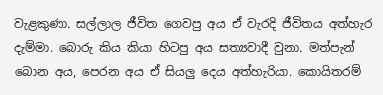වැළකුණා. සල්ලාල ජීවිත ගෙවපු අය ඒ වැරදි ජීවිතය අත්හැර දැම්මා. බොරු කිය කියා හිටපු අය සත්‍යවාදී වුනා. මත්පැන් බොන අය, පෙරන අය ඒ සියලු දෙය අත්හැරියා. කොයිතරම්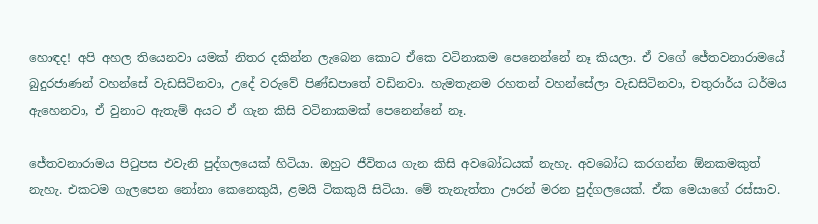හොඳද! අපි අහල තියෙනවා යමක් නිතර දකින්න ලැබෙන කොට ඒකෙ වටිනාකම පෙනෙන්නේ නෑ කියලා. ඒ වගේ ජේතවනාරාමයේ බුදුරජාණන් වහන්සේ වැඩසිටිනවා, උදේ වරුවේ පිණ්ඩපාතේ වඩිනවා. හැමතැනම රහතන් වහන්සේලා වැඩසිටිනවා, චතුරාර්ය ධර්මය ඇහෙනවා, ඒ වුනාට ඇතැම් අයට ඒ ගැන කිසි වටිනාකමක් පෙනෙන්නේ නෑ.

ජේතවනාරාමය පිටුපස එවැනි පුද්ගලයෙක් හිටියා. ඔහුට ජීවිතය ගැන කිසි අවබෝධයක් නැහැ. අවබෝධ කරගන්න ඕනකමකුත් නැහැ. එකටම ගැලපෙන නෝනා කෙනෙකුයි, ළමයි ටිකකුයි සිටියා. මේ තැනැත්තා ඌරන් මරන පුද්ගලයෙක්. ඒක මෙයාගේ රස්සාව.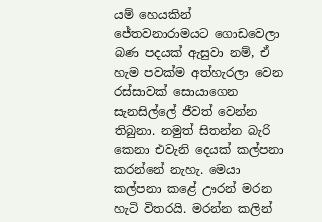යම් හෙයකින් ජේතවනාරාමයට ගොඩවෙලා බණ පදයක් ඇසුවා නම්, ඒ හැම පවක්ම අත්හැරලා වෙන රස්සාවක් සොයාගෙන සැනසිල්ලේ ජීවත් වෙන්න තිබුනා. නමුත් සිතන්න බැරි කෙනා එවැනි දෙයක් කල්පනා කරන්නේ නැහැ. මෙයා කල්පනා කළේ ඌරන් මරන හැටි විතරයි. මරන්න කලින්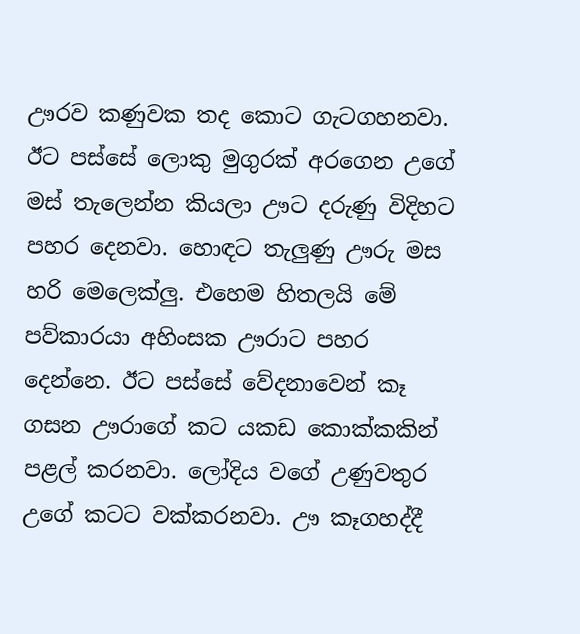ඌරව කණුවක තද කොට ගැටගහනවා. ඊට පස්සේ ලොකු මුගුරක් අරගෙන උගේ මස් තැලෙන්න කියලා ඌට දරුණු විදිහට පහර දෙනවා. හොඳට තැලුණු ඌරු මස හරි මෙලෙක්ලු. එහෙම හිතලයි මේ පව්කාරයා අහිංසක ඌරාට පහර දෙන්නෙ. ඊට පස්සේ වේදනාවෙන් කෑ ගසන ඌරාගේ කට යකඩ කොක්කකින් පළල් කරනවා. ලෝදිය වගේ උණුවතුර උගේ කටට වක්කරනවා. ඌ කෑගහද්දී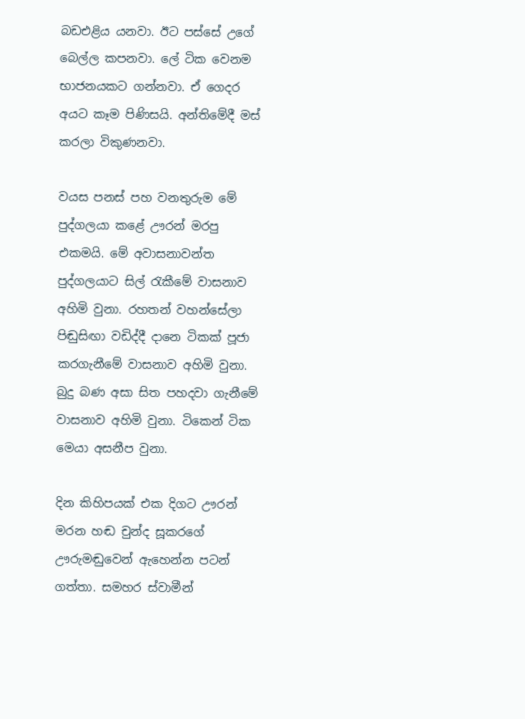බඩඑළිය යනවා. ඊට පස්සේ උගේ බෙල්ල කපනවා. ලේ ටික වෙනම භාජනයකට ගන්නවා. ඒ ගෙදර අයට කෑම පිණිසයි. අන්තිමේදී මස් කරලා විකුණනවා.

වයස පනස් පහ වනතුරුම මේ පුද්ගලයා කළේ ඌරන් මරපු එකමයි. මේ අවාසනාවන්ත පුද්ගලයාට සිල් රැකීමේ වාසනාව අහිමි වුනා. රහතන් වහන්සේලා පිඬුසිඟා වඩිද්දී දානෙ ටිකක් පූජා කරගැනීමේ වාසනාව අහිමි වුනා. බුදු බණ අසා සිත පහදවා ගැනීමේ වාසනාව අහිමි වුනා. ටිකෙන් ටික මෙයා අසනීප වුනා.

දින කිහිපයක් එක දිගට ඌරන් මරන හඬ චුන්ද සූකරගේ ඌරුමඬුවෙන් ඇහෙන්න පටන් ගත්තා. සමහර ස්වාමීන්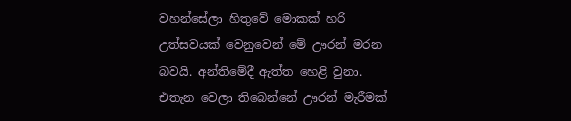වහන්සේලා හිතුවේ මොකක් හරි උත්සවයක් වෙනුවෙන් මේ ඌරන් මරන බවයි. අන්තිමේදී ඇත්ත හෙළි වුනා. එතැන වෙලා තිබෙන්නේ ඌරන් මැරීමක්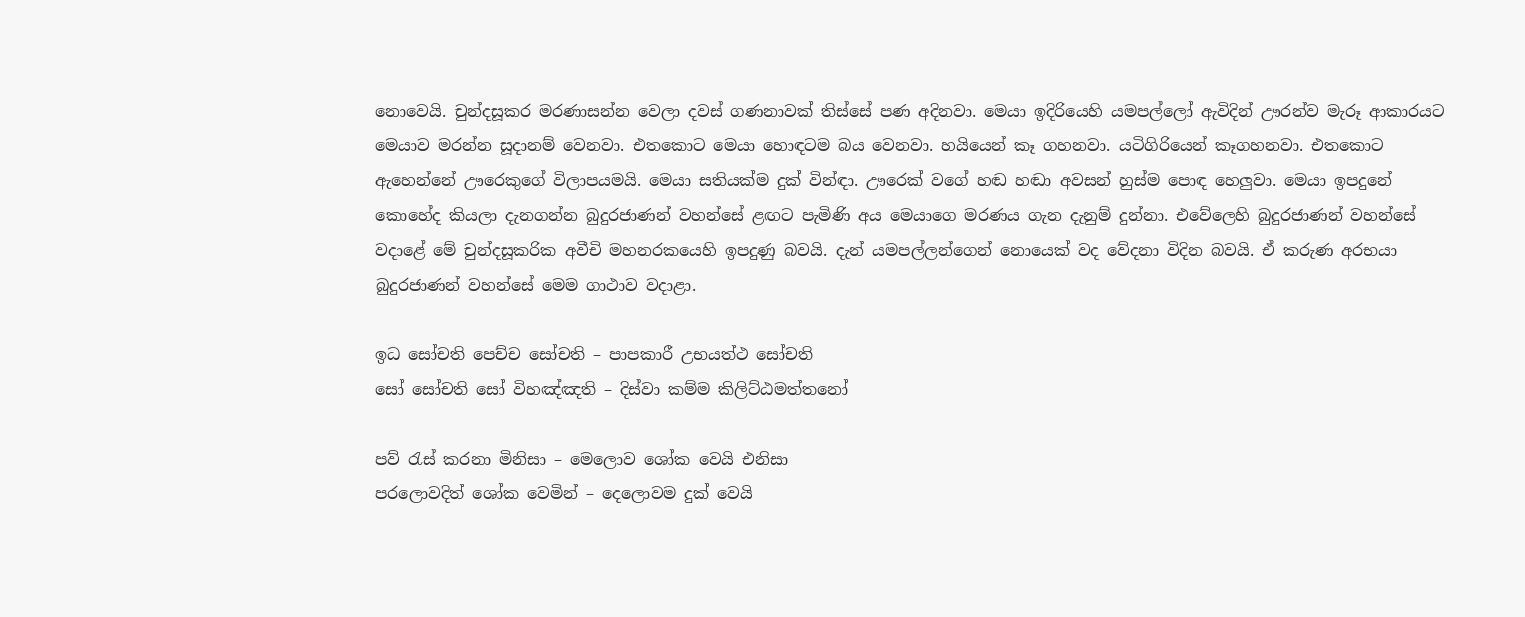නොවෙයි. චුන්දසූකර මරණාසන්න වෙලා දවස් ගණනාවක් තිස්සේ පණ අදිනවා. මෙයා ඉදිරියෙහි යමපල්ලෝ ඇවිදින් ඌරන්ව මැරූ ආකාරයට මෙයාව මරන්න සූදානම් වෙනවා. එතකොට මෙයා හොඳටම බය වෙනවා. හයියෙන් කෑ ගහනවා. යටිගිරියෙන් කෑගහනවා. එතකොට ඇහෙන්නේ ඌරෙකුගේ විලාපයමයි. මෙයා සතියක්ම දුක් වින්ඳා. ඌරෙක් වගේ හඬ හඬා අවසන් හුස්ම පොඳ හෙලුවා. මෙයා ඉපදුනේ කොහේද කියලා දැනගන්න බුදුරජාණන් වහන්සේ ළඟට පැමිණි අය මෙයාගෙ මරණය ගැන දැනුම් දුන්නා. එවේලෙහි බුදුරජාණන් වහන්සේ වදාළේ මේ චුන්දසූකරික අවීචි මහනරකයෙහි ඉපදුණු බවයි. දැන් යමපල්ලන්ගෙන් නොයෙක් වද වේදනා විදින බවයි. ඒ කරුණ අරභයා බුදුරජාණන් වහන්සේ මෙම ගාථාව වදාළා.

ඉධ සෝචති පෙච්ච සෝචති – පාපකාරී උභයත්ථ සෝචති
සෝ සෝචති සෝ විහඤ්ඤති – දිස්වා කම්ම කිලිට්ඨමත්තනෝ

පව් රැස් කරනා මිනිසා – මෙලොව ශෝක වෙයි එනිසා
පරලොවදිත් ශෝක වෙමින් – දෙලොවම දුක් වෙයි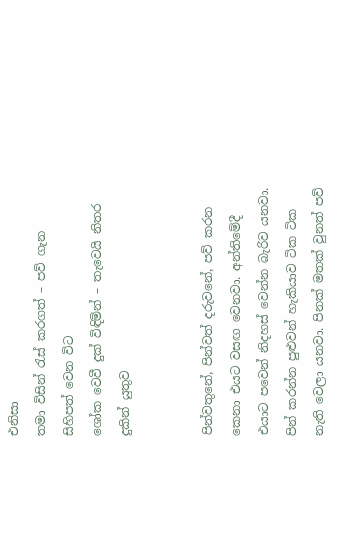එනිසා
තමා විසින් රැස් කරගත් – පව් ගැන සිහිපත් වෙන විට
ශෝක වෙවී දුක් විඳිමින් – තැවෙයි නිතර දුකින් යුතුව


පින්වතුනේ, පින්වත් දරුවනේ, පව් කරන කෙනා එයට වසඟ වෙනවා. අන්තිමේදී එයාට පවෙන් නිදහස් වෙන්න බැරිව යනවා. පින් කරන්න පුළුවන් හැකියාව ටික ටික නැති වෙලා යනවා. පිනක් මතක් වුනත් පව්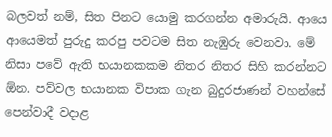බලවත් නම්, සිත පිනට යොමු කරගන්න අමාරුයි. ආයෙ ආයෙමත් පුරුදු කරපු පවටම සිත නැඹුරු වෙනවා. මේ නිසා පවේ ඇති භයානකකම නිතර නිතර සිහි කරන්නට ඕන. පව්වල භයානක විපාක ගැන බුදුරජාණන් වහන්සේ පෙන්වාදී වදාළ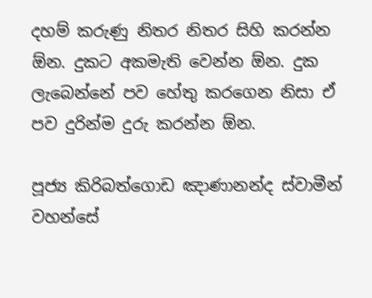දහම් කරුණු නිතර නිතර සිහි කරන්න ඕන. දුකට අකමැති වෙන්න ඕන. දුක ලැබෙන්නේ පව හේතු කරගෙන නිසා ඒ පව දුරින්ම දුරු කරන්න ඕන.

පූජ්‍ය කිරිබත්ගොඩ ඤාණානන්ද ස්වාමීන් වහන්සේ